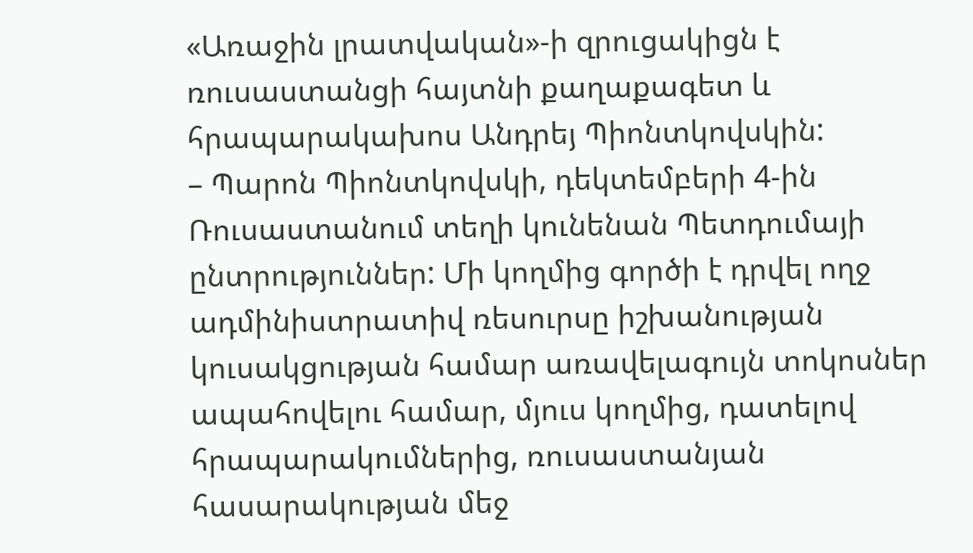«Առաջին լրատվական»-ի զրուցակիցն է ռուսաստանցի հայտնի քաղաքագետ և հրապարակախոս Անդրեյ Պիոնտկովսկին:
– Պարոն Պիոնտկովսկի, դեկտեմբերի 4-ին Ռուսաստանում տեղի կունենան Պետդումայի ընտրություններ: Մի կողմից գործի է դրվել ողջ ադմինիստրատիվ ռեսուրսը իշխանության կուսակցության համար առավելագույն տոկոսներ ապահովելու համար, մյուս կողմից, դատելով հրապարակումներից, ռուսաստանյան հասարակության մեջ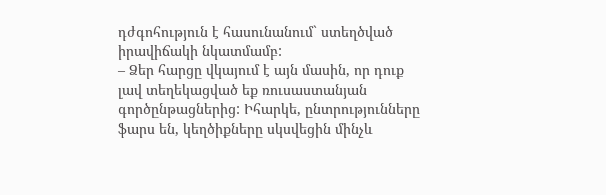դժգոհություն է հասունանում` ստեղծված իրավիճակի նկատմամբ:
– Ձեր հարցը վկայում է այն մասին, որ դուք լավ տեղեկացված եք ռուսաստանյան գործընթացներից: Իհարկե, ընտրությունները ֆարս են, կեղծիքները սկսվեցին մինչև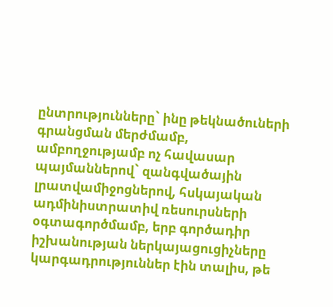ընտրությունները` ինը թեկնածուների գրանցման մերժմամբ, ամբողջությամբ ոչ հավասար պայմաններով` զանգվածային լրատվամիջոցներով, հսկայական ադմինիստրատիվ ռեսուրսների օգտագործմամբ, երբ գործադիր իշխանության ներկայացուցիչները կարգադրություններ էին տալիս, թե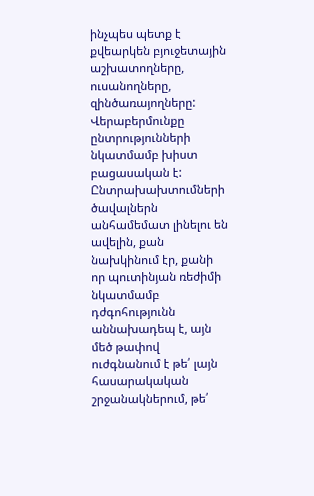ինչպես պետք է քվեարկեն բյուջետային աշխատողները, ուսանողները, զինծառայողները: Վերաբերմունքը ընտրությունների նկատմամբ խիստ բացասական է: Ընտրախախտումների ծավալներն անհամեմատ լինելու են ավելին, քան նախկինում էր, քանի որ պուտինյան ռեժիմի նկատմամբ դժգոհությունն աննախադեպ է, այն մեծ թափով ուժգնանում է թե՛ լայն հասարակական շրջանակներում, թե՛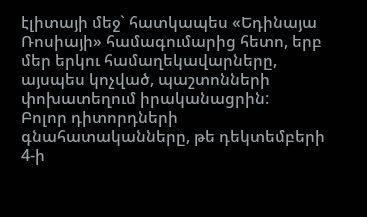էլիտայի մեջ` հատկապես «Եդինայա Ռոսիայի» համագումարից հետո, երբ մեր երկու համաղեկավարները, այսպես կոչված, պաշտոնների փոխատեղում իրականացրին:
Բոլոր դիտորդների գնահատականները, թե դեկտեմբերի 4-ի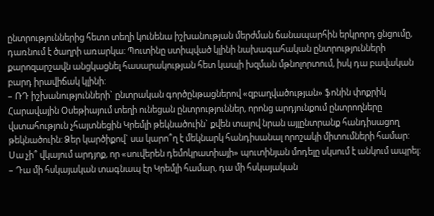ընտրություններից հետո տեղի կունենա իշխանության մերժման ճանապարհին երկրորդ ցնցումը, դառնում է ծաղրի առարկա: Պուտինը ստիպված կլինի նախագահական ընտրությունների քարոզարշավն անցկացնել հասարակության հետ կապի խզման մթնոլորտում, իսկ դա բավական բարդ իրավիճակ կլինի:
– ՌԴ իշխանությունների` ընտրական գործընթացներով «զբաղվածության» ֆոնին փոքրիկ Հարավային Օսեթիայում տեղի ունեցան ընտրություններ, որոնց արդյունքում ընտրողները վստահություն չհայտնեցին Կրեմլի թեկնածուին` քվեն տալով նրան այլընտրանք հանդիսացող թեկնածուին: Ձեր կարծիքով` սա կարո՞ղ է մեկնարկ հանդիսանալ որոշակի միտումների համար: Սա չի՞ վկայում արդյոք, որ «սուվերեն դեմոկրատիայի» պուտինյան մոդելը սկսում է անկում ապրել:
– Դա մի հսկայական տագնապ էր Կրեմլի համար, դա մի հսկայական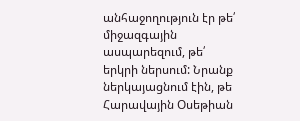անհաջողություն էր թե՛ միջազգային ասպարեզում, թե՛ երկրի ներսում: Նրանք ներկայացնում էին, թե Հարավային Օսեթիան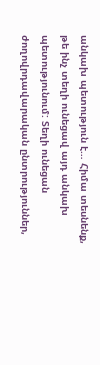անկախ պետություն է… Հիմա տեսնենք, թե ինչ տեղի ունեցավ այդ անկախ պետությունում: Տեղի ունեցան ժողովրդավարական ընտրություններ,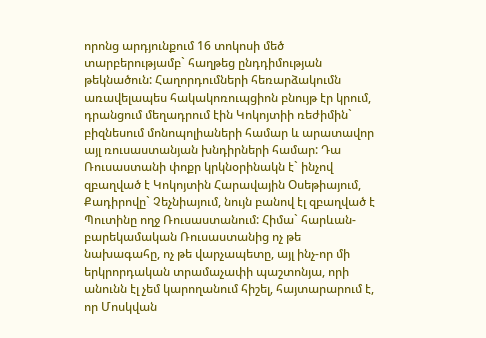որոնց արդյունքում 16 տոկոսի մեծ տարբերությամբ` հաղթեց ընդդիմության թեկնածուն: Հաղորդումների հեռարձակումն առավելապես հակակոռուպցիոն բնույթ էր կրում, դրանցում մեղադրում էին Կոկոյտիի ռեժիմին` բիզնեսում մոնոպոլիաների համար և արատավոր այլ ռուսաստանյան խնդիրների համար: Դա Ռուսաստանի փոքր կրկնօրինակն է` ինչով զբաղված է Կոկոյտին Հարավային Օսեթիայում, Քադիրովը` Չեչնիայում, նույն բանով էլ զբաղված է Պուտինը ողջ Ռուսաստանում: Հիմա` հարևան-բարեկամական Ռուսաստանից ոչ թե նախագահը, ոչ թե վարչապետը, այլ ինչ-որ մի երկրորդական տրամաչափի պաշտոնյա, որի անունն էլ չեմ կարողանում հիշել, հայտարարում է, որ Մոսկվան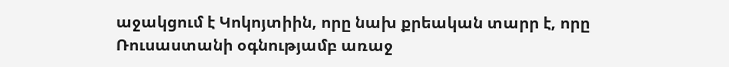աջակցում է Կոկոյտիին, որը նախ քրեական տարր է, որը Ռուսաստանի օգնությամբ առաջ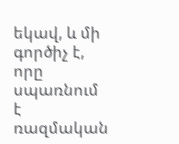եկավ, և մի գործիչ է, որը սպառնում է ռազմական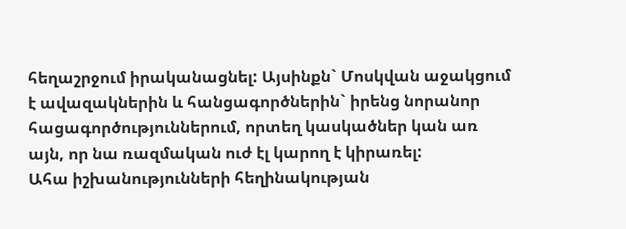հեղաշրջում իրականացնել: Այսինքն` Մոսկվան աջակցում է ավազակներին և հանցագործներին` իրենց նորանոր հացագործություններում, որտեղ կասկածներ կան առ այն, որ նա ռազմական ուժ էլ կարող է կիրառել:
Ահա իշխանությունների հեղինակության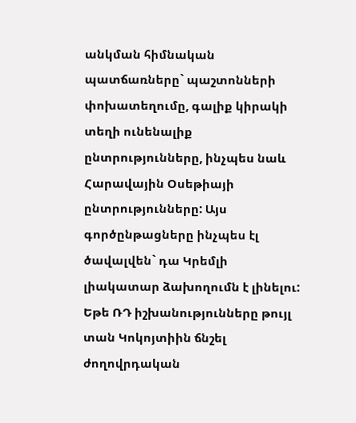անկման հիմնական պատճառները` պաշտոնների փոխատեղումը, գալիք կիրակի տեղի ունենալիք ընտրությունները, ինչպես նաև Հարավային Օսեթիայի ընտրությունները: Այս գործընթացները ինչպես էլ ծավալվեն` դա Կրեմլի լիակատար ձախողումն է լինելու: Եթե ՌԴ իշխանությունները թույլ տան Կոկոյտիին ճնշել ժողովրդական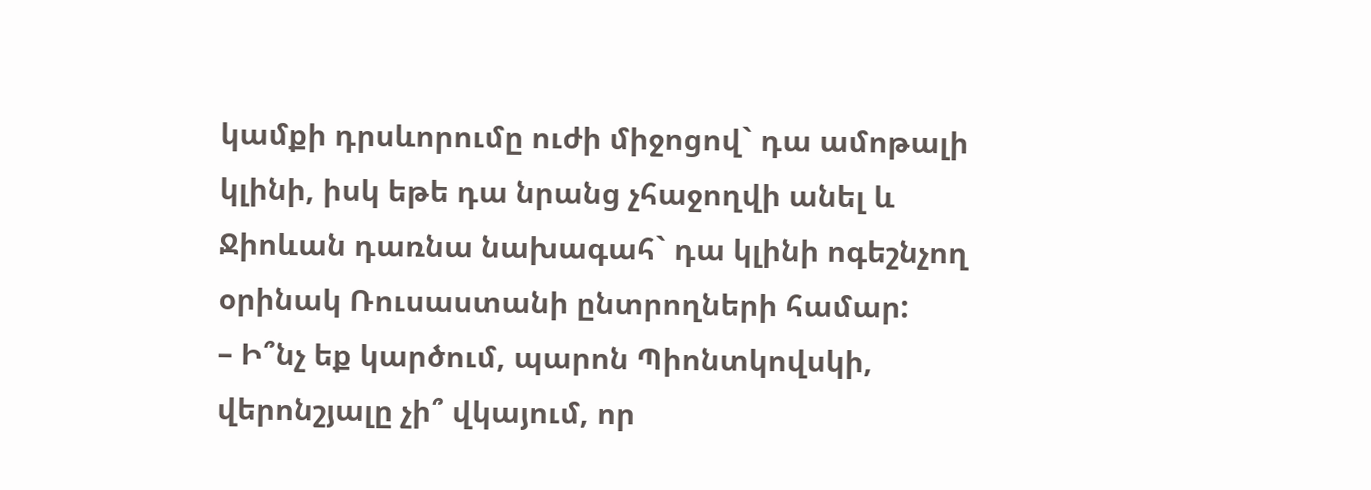կամքի դրսևորումը ուժի միջոցով` դա ամոթալի կլինի, իսկ եթե դա նրանց չհաջողվի անել և Ջիոևան դառնա նախագահ` դա կլինի ոգեշնչող օրինակ Ռուսաստանի ընտրողների համար:
– Ի՞նչ եք կարծում, պարոն Պիոնտկովսկի, վերոնշյալը չի՞ վկայում, որ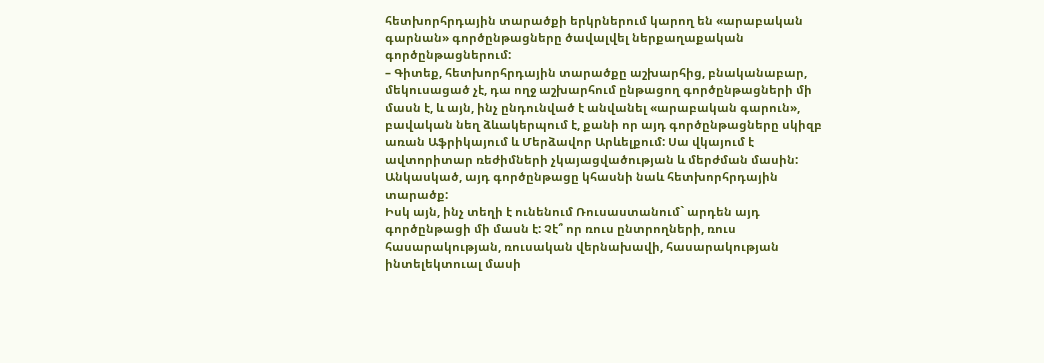հետխորհրդային տարածքի երկրներում կարող են «արաբական գարնան» գործընթացները ծավալվել ներքաղաքական գործընթացներում:
– Գիտեք, հետխորհրդային տարածքը աշխարհից, բնականաբար, մեկուսացած չէ, դա ողջ աշխարհում ընթացող գործընթացների մի մասն է, և այն, ինչ ընդունված է անվանել «արաբական գարուն», բավական նեղ ձևակերպում է, քանի որ այդ գործընթացները սկիզբ առան Աֆրիկայում և Մերձավոր Արևելքում: Սա վկայում է ավտորիտար ռեժիմների չկայացվածության և մերժման մասին: Անկասկած, այդ գործընթացը կհասնի նաև հետխորհրդային տարածք:
Իսկ այն, ինչ տեղի է ունենում Ռուսաստանում` արդեն այդ գործընթացի մի մասն է: Չէ՞ որ ռուս ընտրողների, ռուս հասարակության, ռուսական վերնախավի, հասարակության ինտելեկտուալ մասի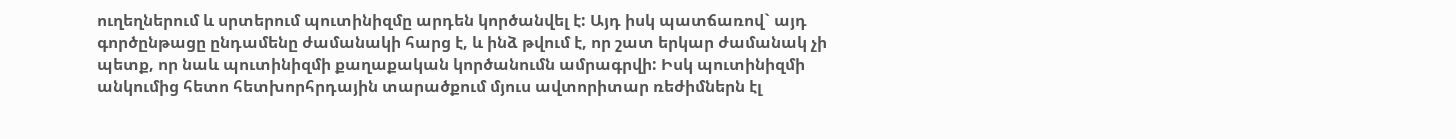ուղեղներում և սրտերում պուտինիզմը արդեն կործանվել է: Այդ իսկ պատճառով` այդ գործընթացը ընդամենը ժամանակի հարց է, և ինձ թվում է, որ շատ երկար ժամանակ չի պետք, որ նաև պուտինիզմի քաղաքական կործանումն ամրագրվի: Իսկ պուտինիզմի անկումից հետո հետխորհրդային տարածքում մյուս ավտորիտար ռեժիմներն էլ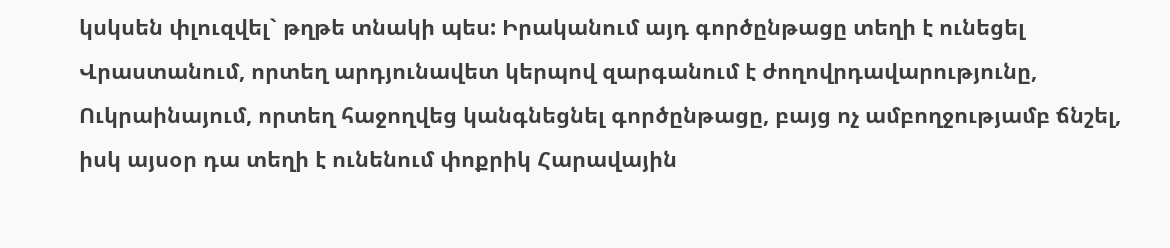կսկսեն փլուզվել` թղթե տնակի պես: Իրականում այդ գործընթացը տեղի է ունեցել Վրաստանում, որտեղ արդյունավետ կերպով զարգանում է ժողովրդավարությունը, Ուկրաինայում, որտեղ հաջողվեց կանգնեցնել գործընթացը, բայց ոչ ամբողջությամբ ճնշել, իսկ այսօր դա տեղի է ունենում փոքրիկ Հարավային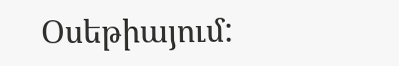Օսեթիայում: